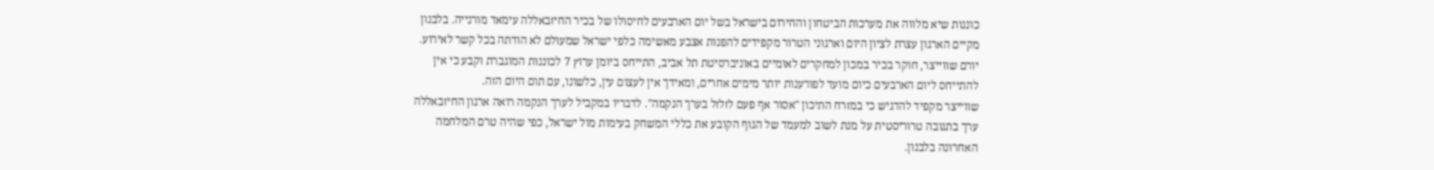כוננות שיא מלווה את מערכות הביטחון והחירום בישראל בשל יום הארבעים לחיסולו של בכיר החיזבאללה עימאד מורנייה. בלבנון מקיים הארגון עצרת לציון היום וארגוני הטרור מקפידים להפנות אצבע מאשימה כלפי ישראל שמעולם לא הודתה בכל קשר לאירוע.
יורם שווייצר, חוקר בכיר במכון למחקרים לאומיים באוניברסיטת תל אביב, התייחס ביומן ערוץ 7 לכוננות המוגברת וקבע כי אין להתייחס ליום הארבעים כיום מועד לפורענות יותר מימים אחרים, ומאידך אין לעצום עין, כלשונו, עם תום היום הזה.
שווייצר מקפיד להדגיש כי במזרח התיכון "אסור אף פעם לזלזל בערך הנקמה". לדבריו במקביל לערך הנקמה רואה ארגון החיזבאללה ערך בתגובה טרוריסטית על מנת לשוב למעמד של הגוף הקובע את כללי המשחק בעימות מול ישראל, כפי שהיה טרם המלחמה האחרונה בלבנון.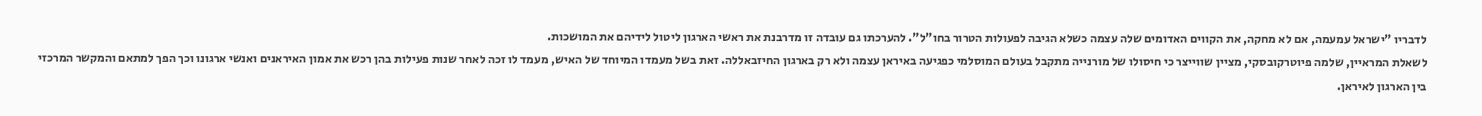לדבריו "ישראל עמעמה, אם לא מחקה, את הקווים האדומים שלה עצמה כשלא הגיבה לפעולות הטרור בחו"ל". להערכתו גם עובדה זו מדרבנת את ראשי הארגון ליטול לידיהם את המושכות.
לשאלת המראיין, שלמה פיוטרקובסקי, מציין שווייצר כי חיסולו של מורנייה מתקבל בעולם המוסלמי כפגיעה באיראן עצמה ולא רק בארגון החיזבאללה. זאת בשל מעמדו המיוחד של האיש, מעמד לו זכה לאחר שנות פעילות בהן רכש את אמון האיראנים ואנשי ארגונו וכך הפך למתאם והמקשר המרכזי בין הארגון לאיראן.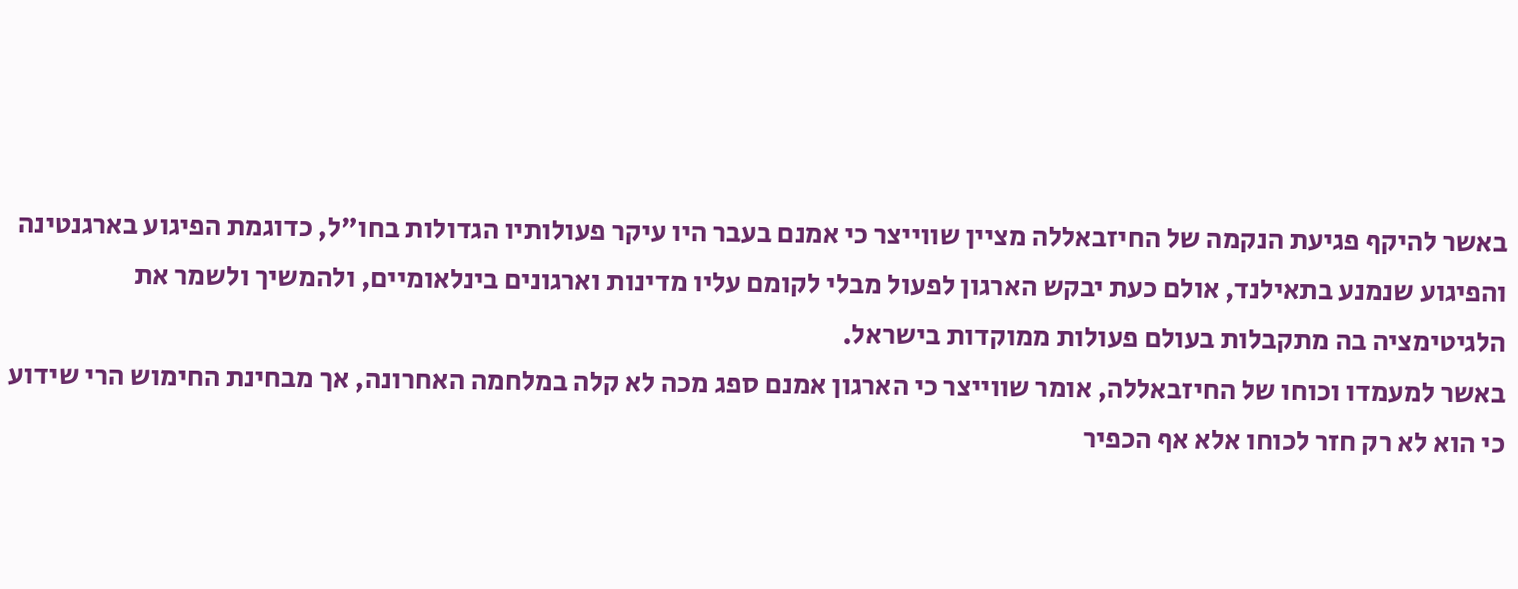באשר להיקף פגיעת הנקמה של החיזבאללה מציין שווייצר כי אמנם בעבר היו עיקר פעולותיו הגדולות בחו"ל, כדוגמת הפיגוע בארגנטינה והפיגוע שנמנע בתאילנד, אולם כעת יבקש הארגון לפעול מבלי לקומם עליו מדינות וארגונים בינלאומיים, ולהמשיך ולשמר את הלגיטימציה בה מתקבלות בעולם פעולות ממוקדות בישראל.
באשר למעמדו וכוחו של החיזבאללה, אומר שווייצר כי הארגון אמנם ספג מכה לא קלה במלחמה האחרונה, אך מבחינת החימוש הרי שידוע כי הוא לא רק חזר לכוחו אלא אף הכפיר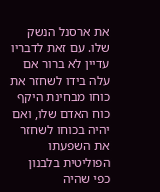את ארסנל הנשק שלו. עם זאת לדבריו עדיין לא ברור אם עלה בידו לשחזר את כוחו מבחינת היקף כוח האדם שלו, ואם יהיה בכוחו לשחזר את השפעתו הפוליטית בלבנון כפי שהיה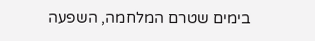בימים שטרם המלחמה, השפעה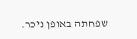שפחתה באופן ניכר.